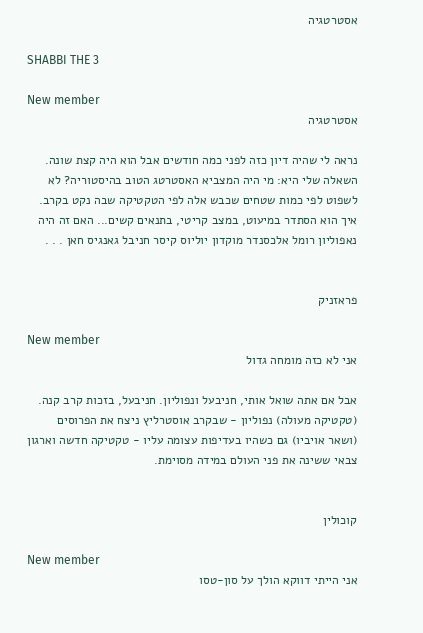אסטרטגיה

SHABBI THE 3

New member
אסטרטגיה

נראה לי שהיה דיון כזה לפני כמה חודשים אבל הוא היה קצת שונה. השאלה שלי היא: מי היה המצביא האסטרטג הטוב בהיסטוריה? לא לשפוט לפי כמות שטחים שכבש אלה לפי הטקטיקה שבה נקט בקרב. איך הוא הסתדר במיעוט, במצב קריטי, בתנאים קשים... האם זה היה נאפוליון רומל אלכסנדר מוקדון יוליוס קיסר חניבל גאנגיס חאן . . .


פראזניק

New member
אני לא כזה מומחה גדול

אבל אם אתה שואל אותי, חניבעל ונפוליון. חניבעל, בזכות קרב קנה. (טקטיקה מעולה) נפוליון - שבקרב אוסטרליץ ניצח את הפרוסים (ושאר אויביו) גם כשהיו בעדיפות עצומה עליו - טקטיקה חדשה וארגון צבאי ששינה את פני העולם במידה מסוימת.


קוכולין

New member
אני הייתי דווקא הולך על סון-טסו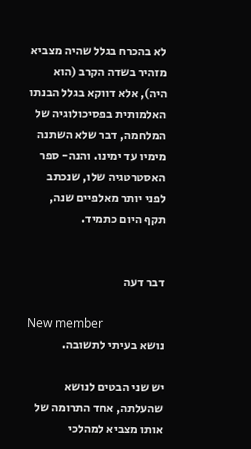לא בהכרח בגלל שהיה מצביא מזהיר בשדה הקרב (הוא היה), אלא דווקא בגלל הבנתו האלמותית בפסיכולוגיה של המלחמה, דבר שלא השתנה מימיו עד ימינו. והנה- ספר האסטרטגיה שלו, שנכתב לפני יותר מאלפיים שנה, תקף היום כתמיד.


דבר דעה

New member
נושא בעיתי לתשובה.

יש שני הבטים לנושא שהעלתה, אחד התרומה של אותו מצביא למהלכי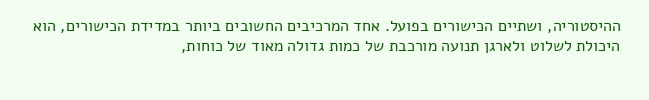ההיסטוריה, ושתיים הכישורים בפועל. אחד המרכיבים החשובים ביותר במדידת הכישורים, הוא היכולת לשלוט ולארגן תנועה מורכבת של כמות גדולה מאוד של כוחות,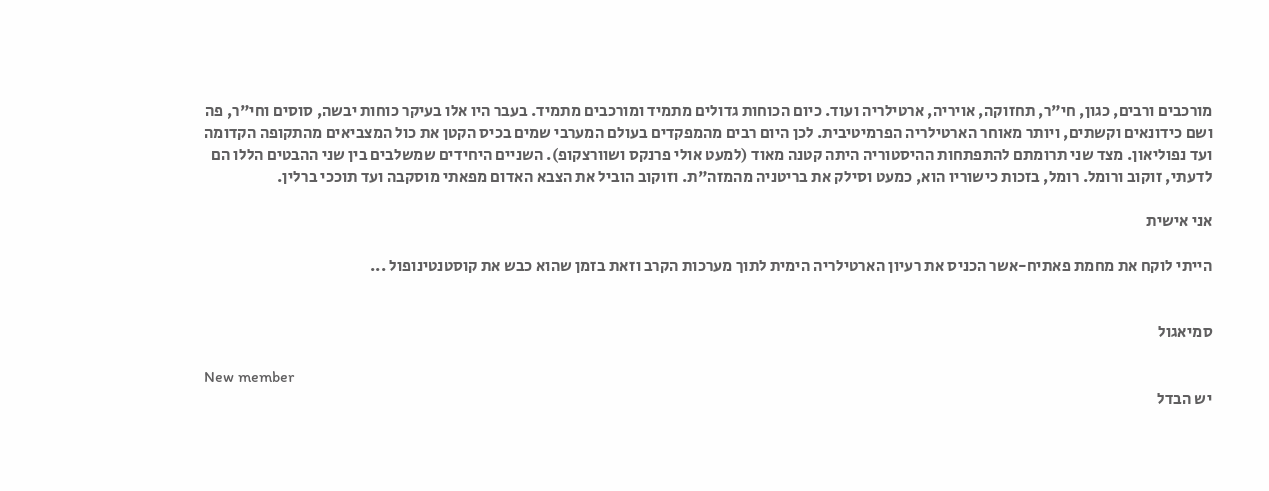מורכבים ורבים, כגון, חי"ר, תחזוקה, אויריה, ארטילריה ועוד. כיום הכוחות גדולים מתמיד ומורכבים מתמיד. בעבר היו אלו בעיקר כוחות יבשה, סוסים וחי"ר, פה ושם כידונאים וקשתים, ויותר מאוחר הארטילריה הפרמיטיבית. לכן היום רבים מהמפקדים בעולם המערבי שמים בכיס הקטן את כול המצביאים מהתקופה הקדומה ועד נפוליאון. מצד שני תרומתם להתפתחות ההיסטוריה היתה קטנה מאוד (למעט אולי פרנקס ושוורצקופ). השניים היחידים שמשלבים בין שני ההבטים הללו הם לדעתי, זוקוב ורומל. רומל, בזכות כישוריו הוא, כמעט וסילק את בריטניה מהמזה"ת. וזוקוב הוביל את הצבא האדום מפאתי מוסקבה ועד תוככי ברלין.

אני אישית

הייתי לוקח את מחמת פאתיח-אשר הכניס את רעיון הארטילריה הימית לתוך מערכות הקרב וזאת בזמן שהוא כבש את קוסטנטינופול ...


סמיאגול

New member
יש הבדל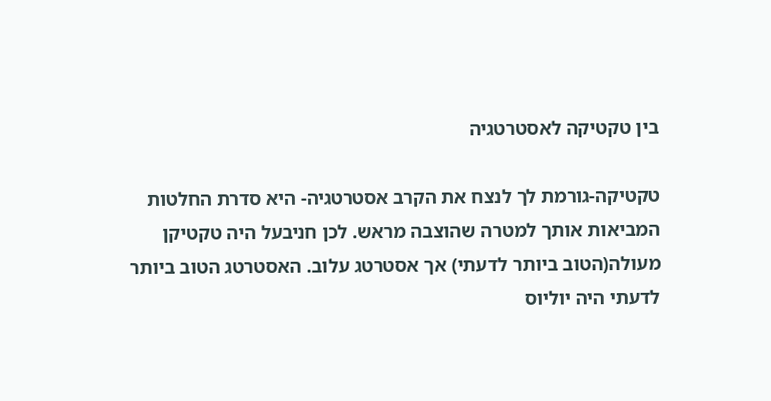בין טקטיקה לאסטרטגיה

טקטיקה-גורמת לך לנצח את הקרב אסטרטגיה- היא סדרת החלטות המביאות אותך למטרה שהוצבה מראש. לכן חניבעל היה טקטיקן מעולה(הטוב ביותר לדעתי) אך אסטרטג עלוב. האסטרטג הטוב ביותר לדעתי היה יוליוס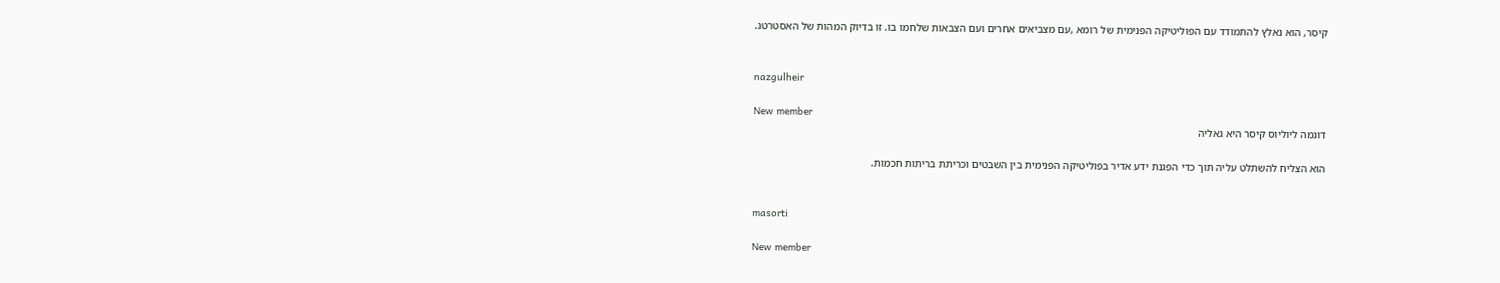קיסר, הוא נאלץ להתמודד עם הפוליטיקה הפנימית של רומא ,עם מצביאים אחרים ועם הצבאות שלחמו בו. זו בדיוק המהות של האסטרטג.


nazgulheir

New member
דוגמה ליוליוס קיסר היא גאליה

הוא הצליח להשתלט עליה תוך כדי הפגנת ידע אדיר בפוליטיקה הפנימית בין השבטים וכריתת בריתות חכמות.


masorti

New member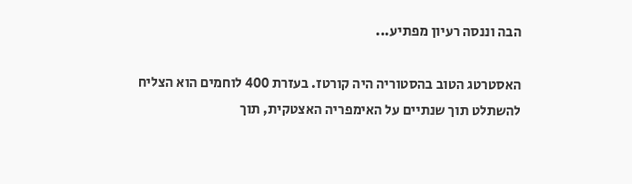הבה וננסה רעיון מפתיע...

האסטרטג הטוב בהסטוריה היה קורטז. בעזרת 400 לוחמים הוא הצליח להשתלט תוך שנתיים על האימפריה האצטקית, תוך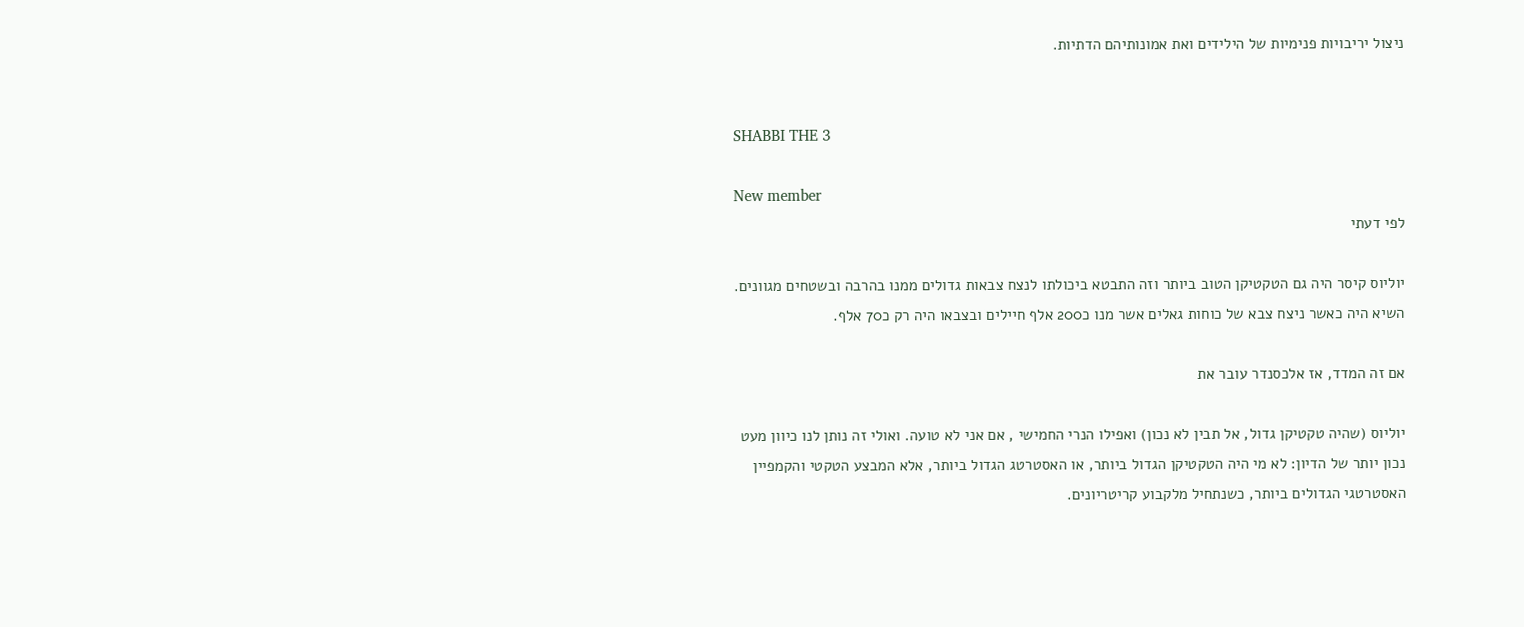ניצול יריבויות פנימיות של הילידים ואת אמונותיהם הדתיות.


SHABBI THE 3

New member
לפי דעתי

יוליוס קיסר היה גם הטקטיקן הטוב ביותר וזה התבטא ביכולתו לנצח צבאות גדולים ממנו בהרבה ובשטחים מגוונים. השיא היה כאשר ניצח צבא של כוחות גאלים אשר מנו כ200 אלף חיילים ובצבאו היה רק כ70 אלף.

אם זה המדד, אז אלכסנדר עובר את

יוליוס (שהיה טקטיקן גדול, אל תבין לא נכון) ואפילו הנרי החמישי , אם אני לא טועה. ואולי זה נותן לנו כיוון מעט נכון יותר של הדיון: לא מי היה הטקטיקן הגדול ביותר, או האסטרטג הגדול ביותר, אלא המבצע הטקטי והקמפיין האסטרטגי הגדולים ביותר, כשנתחיל מלקבוע קריטריונים.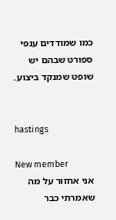כמו שמודדים ענפי ספורט שבהם יש שופט שמנקד ביצוע.


hastings

New member
אני אחזור על מה שאמרתי כבר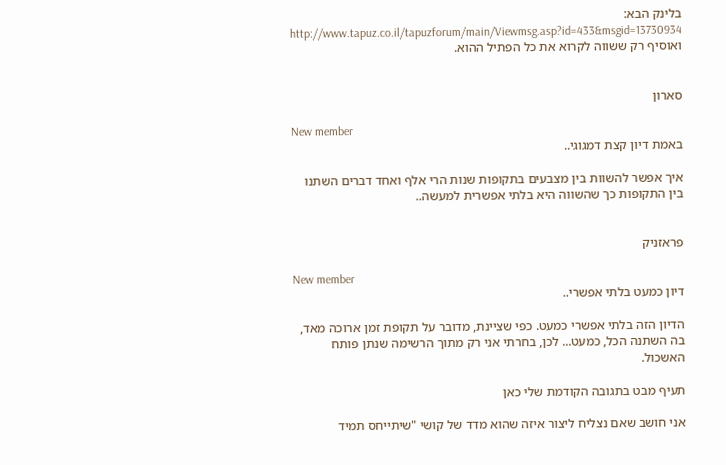בלינק הבא: http://www.tapuz.co.il/tapuzforum/main/Viewmsg.asp?id=433&msgid=13730934 ואוסיף רק ששווה לקרוא את כל הפתיל ההוא.


סארון

New member
באמת דיון קצת דמגוגי..

איך אפשר להשוות בין מצבעים בתקופות שנות הרי אלף ואחד דברים השתנו בין התקופות כך שהשווה היא בלתי אפשרית למעשה..


פראזניק

New member
דיון כמעט בלתי אפשרי..

הדיון הזה בלתי אפשרי כמעט. כפי שציינת, מדובר על תקופת זמן ארוכה מאד, בה השתנה הכל, כמעט... לכן, בחרתי אני רק מתוך הרשימה שנתן פותח האשכול.

תעיף מבט בתגובה הקודמת שלי כאן

אני חושב שאם נצליח ליצור איזה שהוא מדד של קושי "שיתייחס תמיד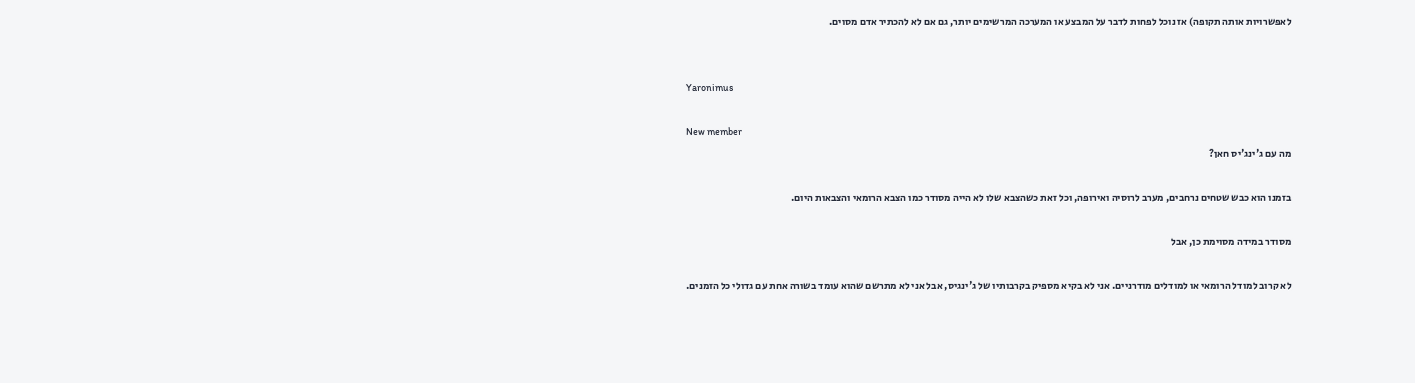לאפשרויות אותה תקופה) אז נוכל לפחות לדבר על המבצע או המערכה המרשימים יותר, גם אם לא להכתיר אדם מסוים.


Yaronimus

New member
מה עם ג'ינג'יס חאן?

בזמנו הוא כבש שטחים נרחבים, מערב לרוסיה ואירופה, וכל זאת כשהצבא שלו לא הייה מסודר כמו הצבא הרומאי והצבאות היום.

מסודר במידה מסוימת כן, אבל

לא קרוב למודל הרומאי או למודלים מודרניים. אני לא בקיא מספיק בקרבותיו של ג'ינגיס, אבל אני לא מתרשם שהוא עומד בשורה אחת עם גדולי כל הזמנים.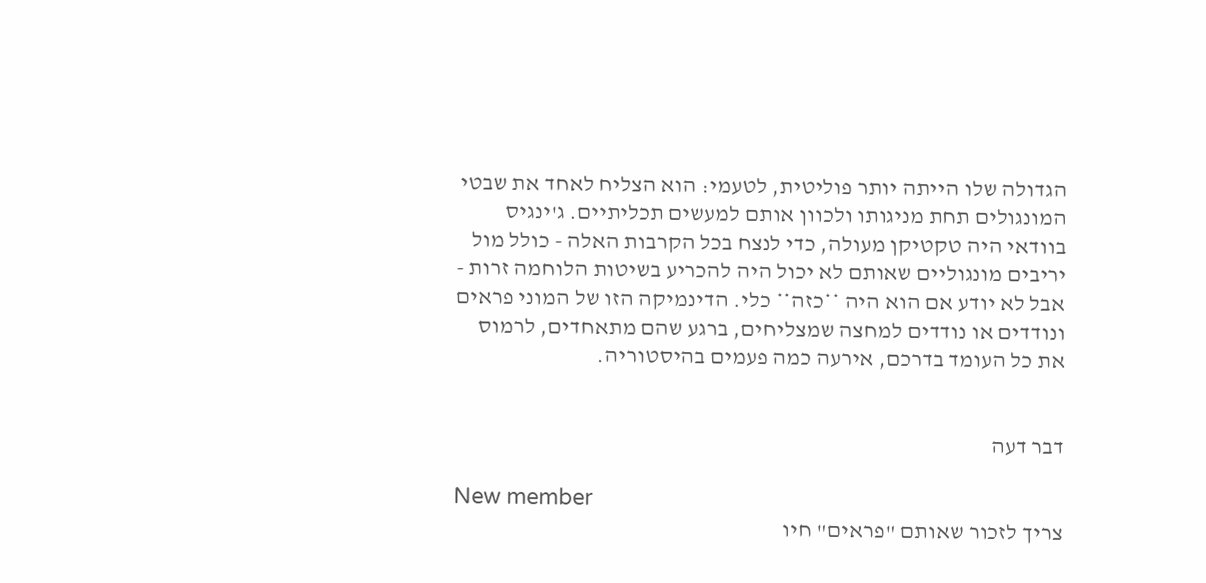הגדולה שלו הייתה יותר פוליטית, לטעמי: הוא הצליח לאחד את שבטי המונגולים תחת מניגותו ולכוון אותם למעשים תכליתיים. ג'ינגיס בוודאי היה טקטיקן מעולה, כדי לנצח בכל הקרבות האלה - כולל מול יריבים מונגוליים שאותם לא יכול היה להכריע בשיטות הלוחמה זרות - אבל לא יודע אם הוא היה **כזה** כלי. הדינמיקה הזו של המוני פראים ונודדים או נודדים למחצה שמצליחים, ברגע שהם מתאחדים, לרמוס את כל העומד בדרכם, אירעה כמה פעמים בהיסטוריה.


דבר דעה

New member
צריך לזכור שאותם "פראים" חיו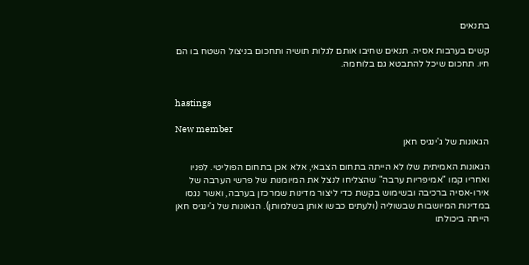בתנאים

קשים בערבות אסיה. תנאים שחיבו אותם לגלות תושיה ותחכום בניצול השטח בו הם חיו. תחכום שיכל להתבטא גם בלוחמה.


hastings

New member
הגאונות של ג'ינגיס חאן

הגאונות האמיתית שלו לא הייתה בתחום הצבאי, אלא אכן בתחום הפוליטי. לפניו ואחריו קמו "אמיפריות ערבה" שהצליחו לנצל את המיומנות של פרשי הערבה של אירו-אסיה ברכיבה ובשימוש בקשת כדי ליצור מדינות שמרכזן בערבה, ואשר נגסו במדינות המיושבות שבשוליה (ולעתים כבשו אותן בשלמותן). הגאונות של ג'ינגיס חאן הייתה ביכולתו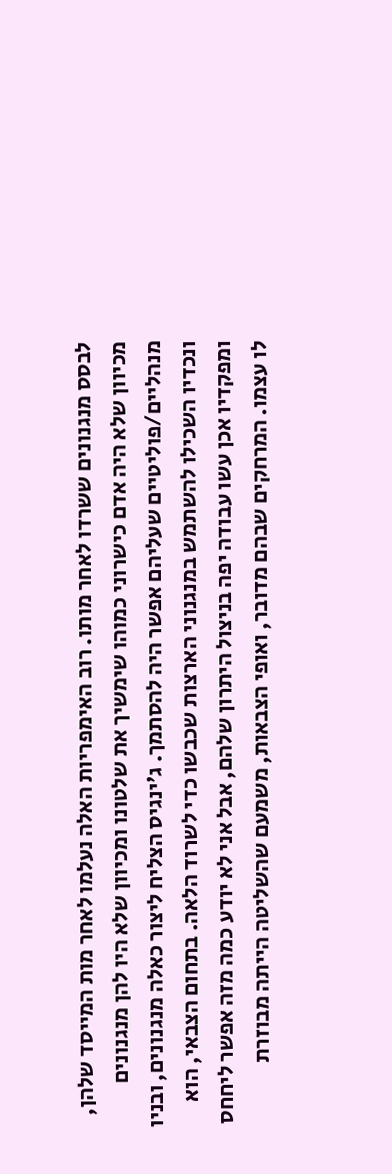לבסס מנגנונים ששרדו לאחר מותו. רוב האימפריות האלה נעלמו לאחר מות המייסד שלהן, מכיוון שלא היה אדם כישרוני כמוהו שימשיך את שלטונו ומכיוון שלא היו להן מנגנונים מנהליים/פוליטיים שעליהם אפשר היה להסתמך. ג'ינגיס הצליח ליצור כאלה מנגנונים, ובניו ונכדיו השכילו להשתמש במנגנוני הארצות שכבשו כדי לשרוד הלאה. בתחום הצבאי, הוא ומפקדיו אכן עשו עבודה יפה בניצול היתרון שלהם, אבל אני לא יודע כמה מזה אפשר ליחחס לו עצמו. המרחקים שבהם מדובר, ואופי הצבאות, משמעם שהשליטה הייתה מבוזרת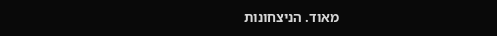מאוד. הניצחונות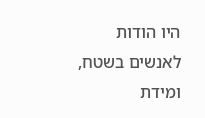היו הודות לאנשים בשטח, ומידת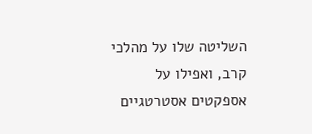השליטה שלו על מהלכי קרב, ואפילו על אספקטים אסטרטגיים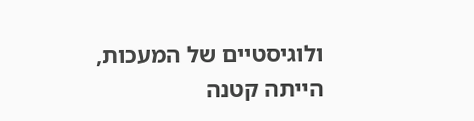ולוגיסטיים של המעכות, הייתה קטנה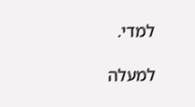למדי.

למעלה